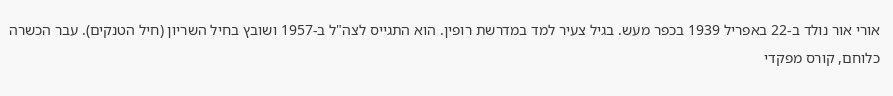אורי אור נולד ב-22 באפריל 1939 בכפר מעש. בגיל צעיר למד במדרשת רופין. הוא התגייס לצה"ל ב-1957 ושובץ בחיל השריון (חיל הטנקים). עבר הכשרה כלוחם, קורס מפקדי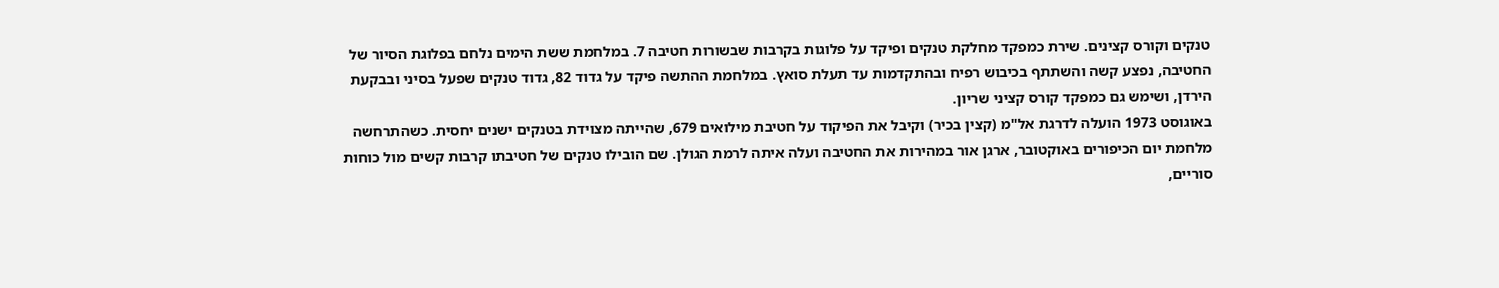טנקים וקורס קצינים. שירת כמפקד מחלקת טנקים ופיקד על פלוגות בקרבות שבשורות חטיבה 7. במלחמת ששת הימים נלחם בפלוגת הסיור של החטיבה, נפצע קשה והשתתף בכיבוש רפיח ובהתקדמות עד תעלת סואץ. במלחמת ההתשה פיקד על גדוד 82, גדוד טנקים שפעל בסיני ובבקעת הירדן, ושימש גם כמפקד קורס קציני שריון.
באוגוסט 1973 הועלה לדרגת אל"מ (קצין בכיר) וקיבל את הפיקוד על חטיבת מילואים 679, שהייתה מצוידת בטנקים ישנים יחסית. כשהתרחשה מלחמת יום הכיפורים באוקטובר, ארגן אור במהירות את החטיבה ועלה איתה לרמת הגולן. שם הובילו טנקים של חטיבתו קרבות קשים מול כוחות סוריים,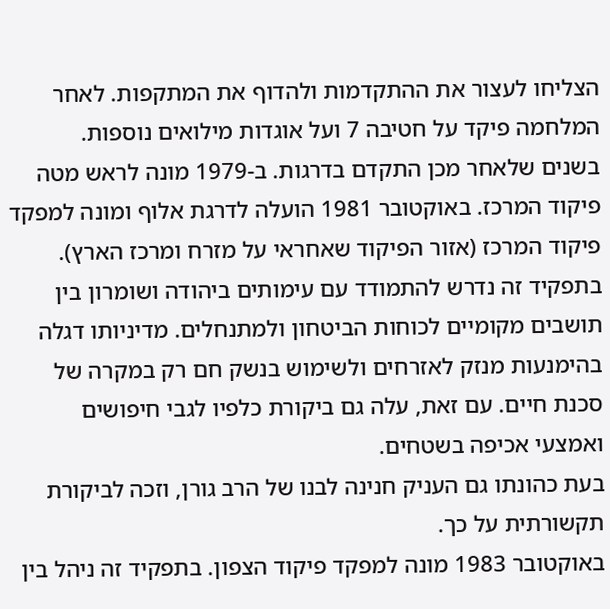הצליחו לעצור את ההתקדמות ולהדוף את המתקפות. לאחר המלחמה פיקד על חטיבה 7 ועל אוגדות מילואים נוספות.
בשנים שלאחר מכן התקדם בדרגות. ב-1979 מונה לראש מטה פיקוד המרכז. באוקטובר 1981 הועלה לדרגת אלוף ומונה למפקד פיקוד המרכז (אזור הפיקוד שאחראי על מזרח ומרכז הארץ). בתפקיד זה נדרש להתמודד עם עימותים ביהודה ושומרון בין תושבים מקומיים לכוחות הביטחון ולמתנחלים. מדיניותו דגלה בהימנעות מנזק לאזרחים ולשימוש בנשק חם רק במקרה של סכנת חיים. עם זאת, עלה גם ביקורת כלפיו לגבי חיפושים ואמצעי אכיפה בשטחים.
בעת כהונתו גם העניק חנינה לבנו של הרב גורן, וזכה לביקורת תקשורתית על כך.
באוקטובר 1983 מונה למפקד פיקוד הצפון. בתפקיד זה ניהל בין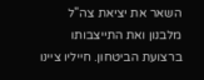השאר את יציאת צה"ל מלבנון ואת התייצבותו ברצועת הביטחון. חייליו ציינו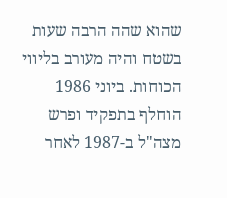שהוא שהה הרבה שעות בשטח והיה מעורב בליווי הכוחות. ביוני 1986 הוחלף בתפקיד ופרש מצה"ל ב-1987 לאחר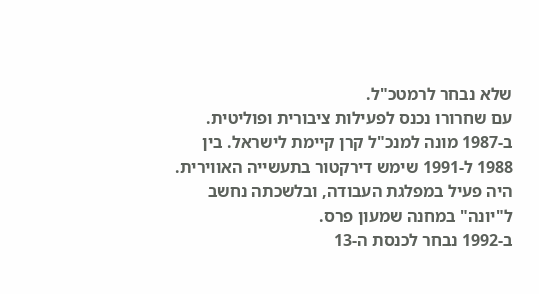שלא נבחר לרמטכ"ל.
עם שחרורו נכנס לפעילות ציבורית ופוליטית. ב-1987 מונה למנכ"ל קרן קיימת לישראל. בין 1988 ל-1991 שימש דירקטור בתעשייה האווירית. היה פעיל במפלגת העבודה, ובלשכתה נחשב ל"יונה" במחנה שמעון פרס.
ב-1992 נבחר לכנסת ה-13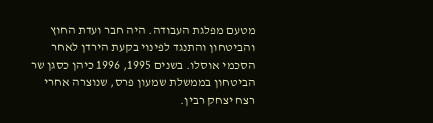מטעם מפלגת העבודה. היה חבר ועדת החוץ והביטחון והתנגד לפינוי בקעת הירדן לאחר הסכמי אוסלו. בשנים 1995, 1996 כיהן כסגן שר הביטחון בממשלת שמעון פרס, שנוצרה אחרי רצח יצחק רבין.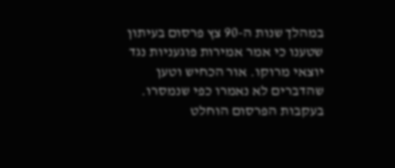במהלך שנות ה-90 צץ פרסום בעיתון שטענו כי אמר אמירות פוגעניות נגד יוצאי מרוקו. אור הכחיש וטען שהדברים לא נאמרו כפי שנמסרו. בעקבות הפרסום הוחלט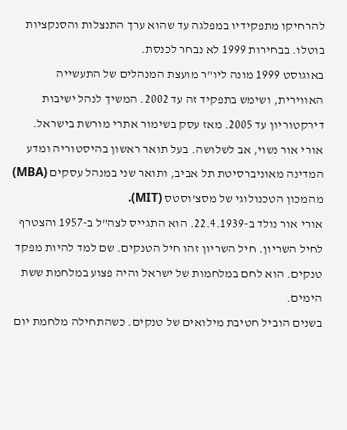להרחיקו מתפקידיו במפלגה עד שהוא ערך התנצלות והסנקציות בוטלו. בבחירות 1999 לא נבחר לכנסת.
באוגוסט 1999 מונה ליו"ר מועצת המנהלים של התעשייה האווירית, ושימש בתפקיד זה עד 2002. המשיך לנהל ישיבות דירקטוריון עד 2005. מאז עסק בשימור אתרי מורשת בישראל.
אורי אור נשוי, אב לשלושה. בעל תואר ראשון בהיסטוריה ומדע המדינה מאוניברסיטת תל אביב, ותואר שני במנהל עסקים (MBA) מהמכון הטכנולוגי של מסצ'וסטס (MIT).
אורי אור נולד ב-22.4.1939. הוא התגייס לצה"ל ב-1957 והצטרף לחיל השריון. חיל השריון זהו חיל הטנקים. שם למד להיות מפקד טנקים. הוא לחם במלחמות של ישראל והיה פצוע במלחמת ששת הימים.
בשנים הוביל חטיבת מילואים של טנקים. כשהתחילה מלחמת יום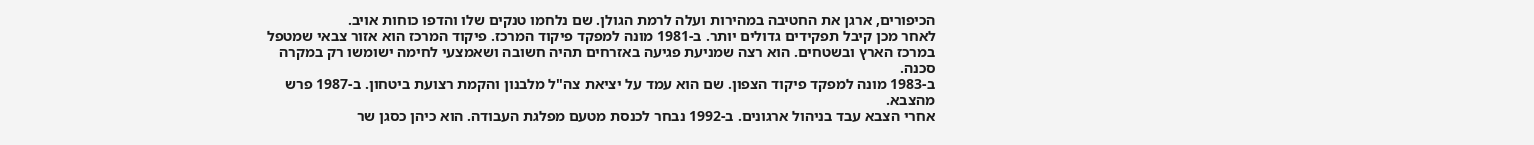הכיפורים, ארגן את החטיבה במהירות ועלה לרמת הגולן. שם נלחמו טנקים שלו והדפו כוחות אויב.
לאחר מכן קיבל תפקידים גדולים יותר. ב-1981 מונה למפקד פיקוד המרכז. פיקוד המרכז הוא אזור צבאי שמטפל במרכז הארץ ובשטחים. הוא רצה שמניעת פגיעה באזרחים תהיה חשובה ושאמצעי לחימה ישומשו רק במקרה סכנה.
ב-1983 מונה למפקד פיקוד הצפון. שם הוא עמד על יציאת צה"ל מלבנון והקמת רצועת ביטחון. ב-1987 פרש מהצבא.
אחרי הצבא עבד בניהול ארגונים. ב-1992 נבחר לכנסת מטעם מפלגת העבודה. הוא כיהן כסגן שר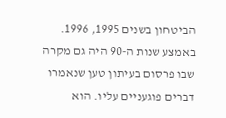הביטחון בשנים 1995, 1996. באמצע שנות ה-90 היה גם מקרה שבו פרסום בעיתון טען שנאמרו דברים פוגעניים עליו. הוא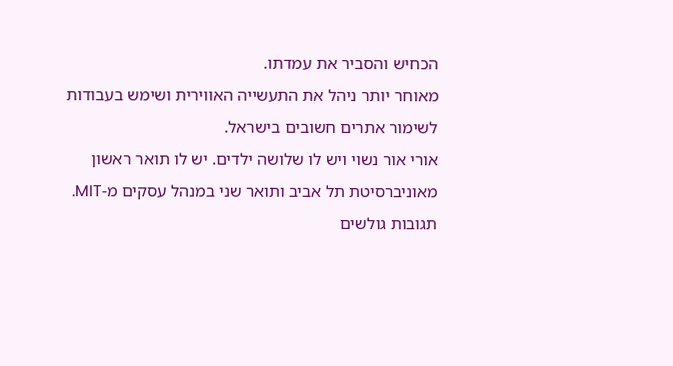הכחיש והסביר את עמדתו.
מאוחר יותר ניהל את התעשייה האווירית ושימש בעבודות לשימור אתרים חשובים בישראל.
אורי אור נשוי ויש לו שלושה ילדים. יש לו תואר ראשון מאוניברסיטת תל אביב ותואר שני במנהל עסקים מ-MIT.
תגובות גולשים